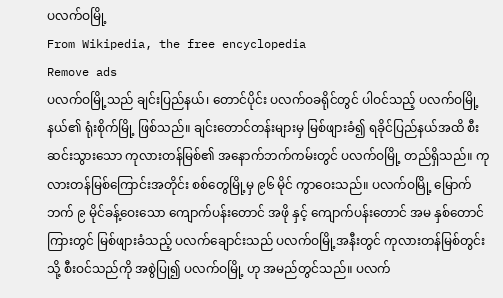ပလက်ဝမြို့
From Wikipedia, the free encyclopedia
Remove ads
ပလက်ဝမြို့သည် ချင်းပြည်နယ်၊ တောင်ပိုင်း ပလက်ဝခရိုင်တွင် ပါဝင်သည့် ပလက်ဝမြို့နယ်၏ ရုံးစိုက်မြို့ ဖြစ်သည်။ ချင်းတောင်တန်းများမှ မြစ်ဖျားခံ၍ ရခိုင်ပြည်နယ်အထိ စီးဆင်းသွားသော ကုလားတန်မြစ်၏ အနောက်ဘက်ကမ်းတွင် ပလက်ဝမြို့ တည်ရှိသည်။ ကုလားတန်မြစ်ကြောင်းအတိုင်း စစ်တွေမြို့မှ ၉၆ မိုင် ကွာဝေးသည်။ ပလက်ဝမြို့ မြောက်ဘက် ၉ မိုင်ခန့်ဝေးသော ကျောက်ပန်းတောင် အဖို နှင့် ကျောက်ပန်းတောင် အမ နှစ်တောင်ကြားတွင် မြစ်ဖျားခံသည့် ပလက်ချောင်းသည် ပလက်ဝမြို့အနီးတွင် ကုလားတန်မြစ်တွင်းသို့ စီးဝင်သည်ကို အစွဲပြု၍ ပလက်ဝမြို့ ဟု အမည်တွင်သည်။ ပလက်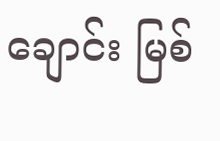ချောင်း မြစ်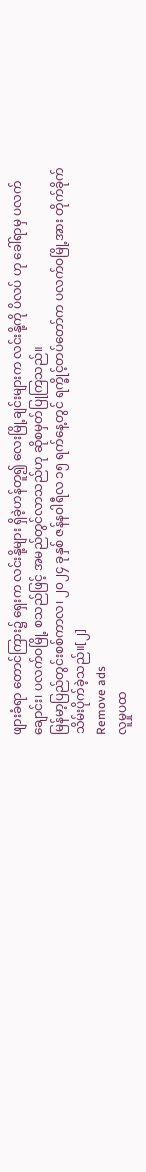ဖျားခံရာ တောင်ကြား၌ ရှေးက လင်းနို့များ ရှိခဲ့ဟန်တူ၍ လေးမြို့ချင်းများက လင်းနို့ကို ပိလပ် ဟု ခေါ်ရာမှ ပလက်ချောင်း၊ ပလက်ဝမြို့ စသည်ဖြင့် အမည်တွင်လာသည်ဟု ဆိုစမှတ်ပြုကြသည်။
မြန်မာ့ပြည်တွင်းစစ်ကာလ၊ ၂၀၂၄ ခုနှစ် ဇန်နဝါရီလ ၁၅ ရက်နေ့တွင် ရက္ခိုင့်တပ်တော်က ပလက်ဝမြို့အား တိုက်ခိုက် သိမ်းပိုက်ခဲ့သည်။[၂]
Remove ads
လူမှုပထ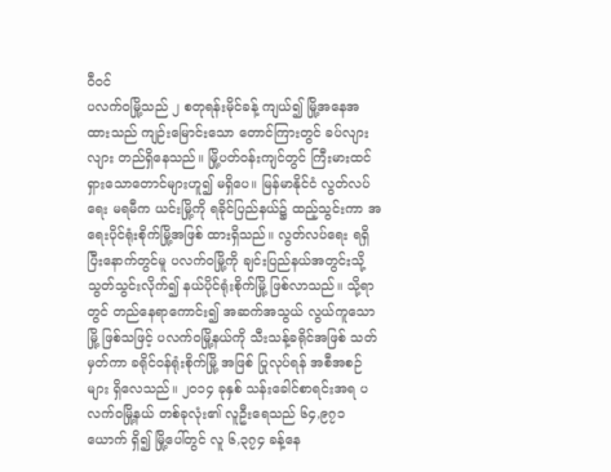ဝီဝင်
ပလက်ဝမြို့သည် ၂ စတုရန်းမိုင်ခန့် ကျယ်၍ မြို့အနေအထားသည် ကျဉ်းမြောင်းသော တောင်ကြားတွင် ခပ်လျားလျား တည်ရှိနေသည်။ မြို့ပတ်ဝန်းကျင်တွင် ကြီးမားထင်ရှားသောတောင်များဟူ၍ မရှိပေ။ မြန်မာနိုင်ငံ လွတ်လပ်ရေး မရမီက ယင်းမြို့ကို ရခိုင်ပြည်နယ်၌ ထည့်သွင်းကာ အရေးပိုင်ရုံးစိုက်မြို့အဖြစ် ထားရှိသည်။ လွတ်လပ်ရေး ရရှိပြီးနောက်တွင်မူ ပလက်ဝမြို့ကို ချင်းပြည်နယ်အတွင်းသို့ သွတ်သွင်းလိုက်၍ နယ်ပိုင်ရုံးစိုက်မြို့ ဖြစ်လာသည်။ သို့ရာတွင် တည်နေရာကောင်း၍ အဆက်အသွယ် လွယ်ကူသောမြို့ ဖြစ်သဖြင့် ပလက်ဝမြို့နယ်ကို သီးသန့်ခရိုင်အဖြစ် သတ်မှတ်ကာ ခရိုင်ဝန်ရုံးစိုက်မြို့ အဖြစ် ပြုလုပ်ရန် အစီအစဉ်များ ရှိလေသည်။ ၂၀၁၄ ခုနှစ် သန်းခေါင်စာရင်းအရ ပလက်ဝမြို့နယ် တစ်ခုလုံး၏ လူဦးရေသည် ၆၄,၉၇၁ ယောက် ရှိ၍ မြို့ပေါ်တွင် လူ ၆,၃၇၄ ခန့်နေ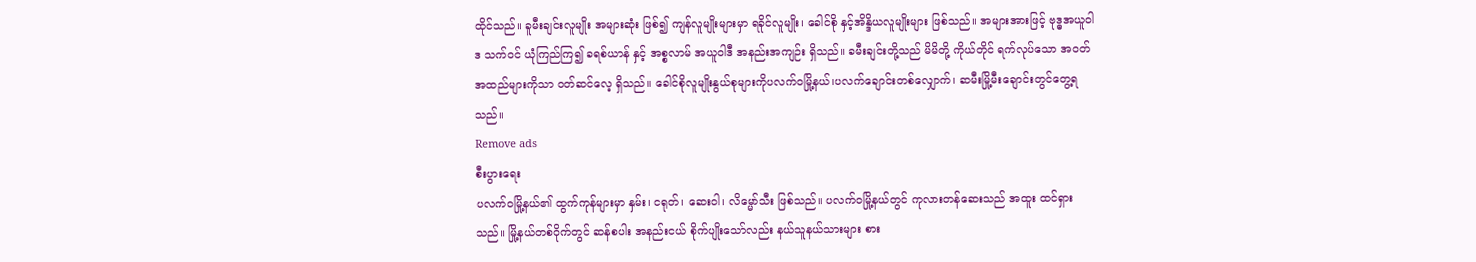ထိုင်သည်။ ခူမီးချင်းလူမျိုး အများဆုံး ဖြစ်၍ ကျန်လူမျိုးများမှာ ရခိုင်လူမျိုး၊ ခေါင်စို နှင့်အိန္ဒိယလူမျိုးများ ဖြစ်သည်။ အများအားဖြင့် ဗုဒ္ဓအယူဝါဒ သက်ဝင် ယုံကြည်ကြ၍ ခရစ်ယာန် နှင့် အစ္စလာမ် အယူဝါဒီ အနည်းအကျဉ်း ရှိသည်။ ခမီးချင်းတို့သည် မိမိတို့ ကိုယ်တိုင် ရက်လုပ်သော အဝတ်အထည်များကိုသာ ဝတ်ဆင်လေ့ ရှိသည်။ ခေါင်စိုလူမျိုးနွယ်စုများကိုပလက်ဝမြို့နယ်၊ပလက်ချောင်းတစ်လျှောက်၊ ဆမီးမြို့မီးချောင်းတွင်တွေ့ရသည်။
Remove ads
စီးပွားရေး
ပလက်ဝမြို့နယ်၏ ထွက်ကုန်များမှာ နှမ်း၊ ငရုတ်၊ ဆေးဝါ၊ လိမ္မော်သီး ဖြစ်သည်။ ပလက်ဝမြို့နယ်တွင် ကုလားတန်ဆေးသည် အထူး ထင်ရှားသည်။ မြို့နယ်တစ်ဝိုက်တွင် ဆန်စပါး အနည်းငယ် စိုက်ပျိုးသော်လည်း နယ်သူနယ်သားများ စား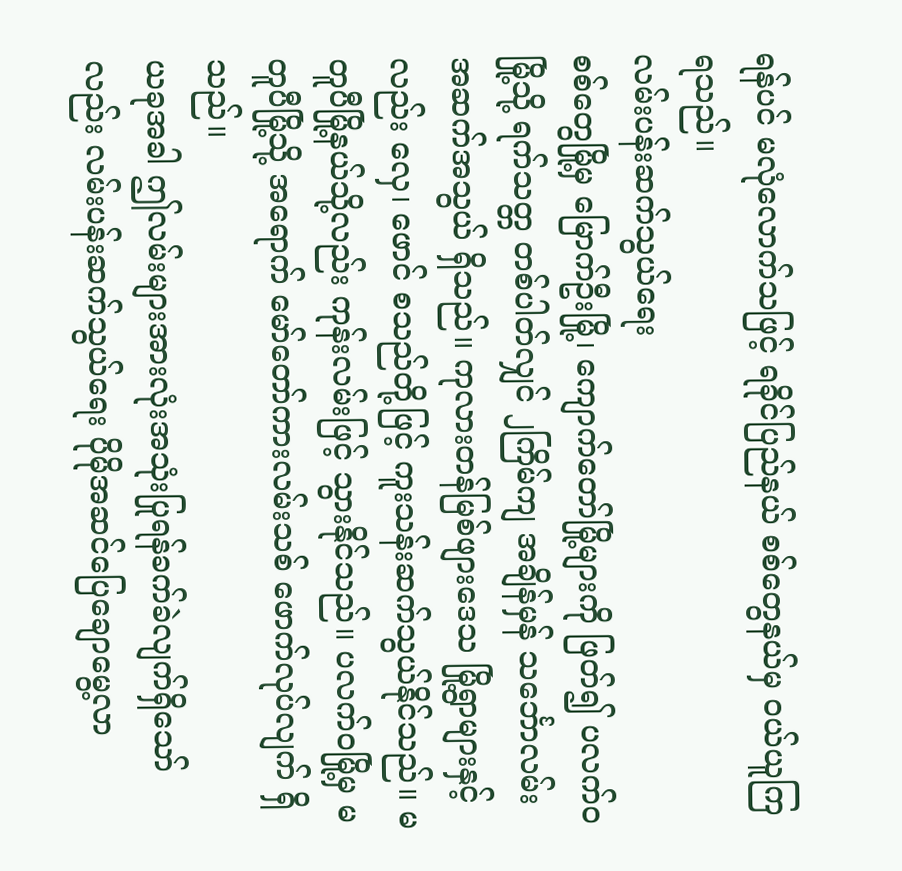ရန်ပင် မလုံလောက်သဖြင့် ရခိုင်ပြည်နယ် စစ်တွေနယ်မှ ဝယ်ယူကြရသည်။
လမ်းပန်းဆက်သွယ်ရေး
စစ်တွေမြို့မှ မြောက်ဦးမြို့၊ ကျောက်တော်မြို့များကို ဖြတ်၍ ပလက်ဝမြို့သို့ ရက်သတ္တ တစ်ပါတ်လျှင် ၂ကြိမ်ကျ အချိန်မှန် သင်္ဘောလမ်း အဆက်အသွယ် ရှိသည်။ ကုလားတန်မြစ်ဖျားဒေသ မြို့ရွာများနှင့်လည်း လှေ၊ ဖောင် စသည်တို့ဖြင့် ကူးသန်းဆက်သွယ်နိုင်သည်။ မတူပီမြို့နယ်သို့လည်း ကုန်းလမ်းဖြင့် သွားနိုင်သည်။ ပလက်ဝမြို့မှ မတူပီမြို့သို့ အရောက် မော်တော်ကားလမ်းသစ် ဖောက်လုပ်လျက် ရှိသည်။
ယခုအခါ ဤလမ်းများအားလုံးအသုံးပြုရန်ခက်ခဲလျက်ရှိသော်လည်း လမ်းပန်းဆက်သွယ်ရေး ပိုမိုအဆင်ပြေချောမွေ့လာ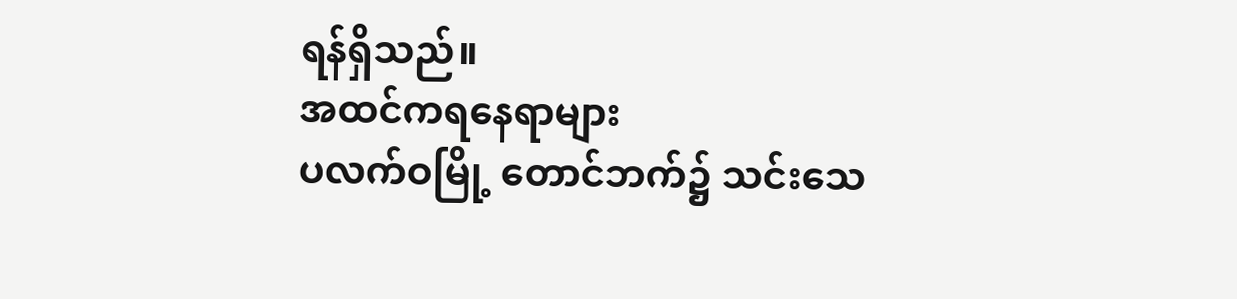ရန်ရှိသည်။
အထင်ကရနေရာများ
ပလက်ဝမြို့ တောင်ဘက်၌ သင်းသေ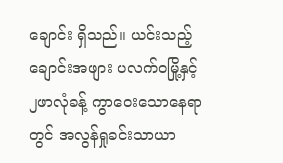ချောင်း ရှိသည်။ ယင်းသည့်ချောင်းအဖျား ပလက်ဝမြို့နှင့် ၂ဖာလုံခန့် ကွာဝေးသောနေရာတွင် အလွန်ရှုခင်းသာယာ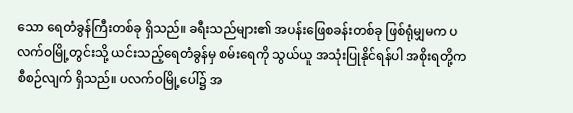သော ရေတံခွန်ကြီးတစ်ခု ရှိသည်။ ခရီးသည်များ၏ အပန်းဖြေစခန်းတစ်ခု ဖြစ်ရုံမျှမက ပလက်ဝမြို့တွင်းသို့ ယင်းသည့်ရေတံခွန်မှ စမ်းရေကို သွယ်ယူ အသုံးပြုနိုင်ရန်ပါ အစိုးရတို့က စီစဉ်လျက် ရှိသည်။ ပလက်ဝမြို့ပေါ်၌ အ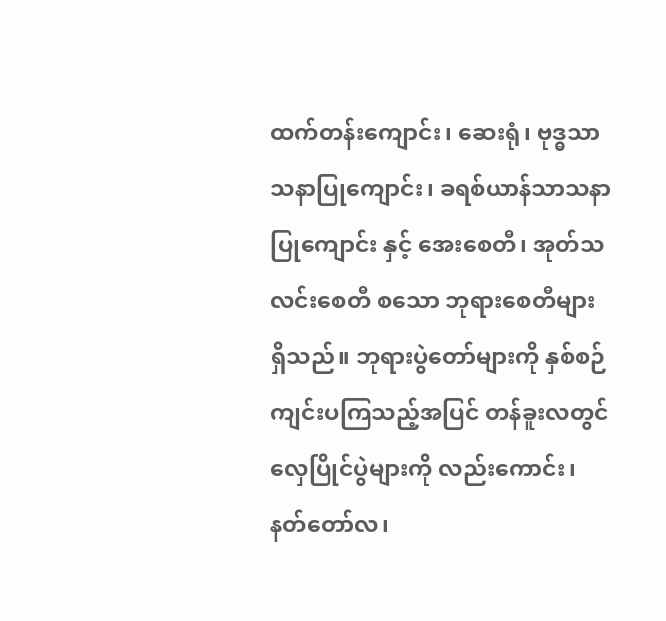ထက်တန်းကျောင်း၊ ဆေးရုံ၊ ဗုဒ္ဓသာသနာပြုကျောင်း၊ ခရစ်ယာန်သာသနာပြုကျောင်း နှင့် အေးစေတီ၊ အုတ်သလင်းစေတီ စသော ဘုရားစေတီများ ရှိသည်။ ဘုရားပွဲတော်များကို နှစ်စဉ် ကျင်းပကြသည့်အပြင် တန်ခူးလတွင် လှေပြိုင်ပွဲများကို လည်းကောင်း၊ နတ်တော်လ၊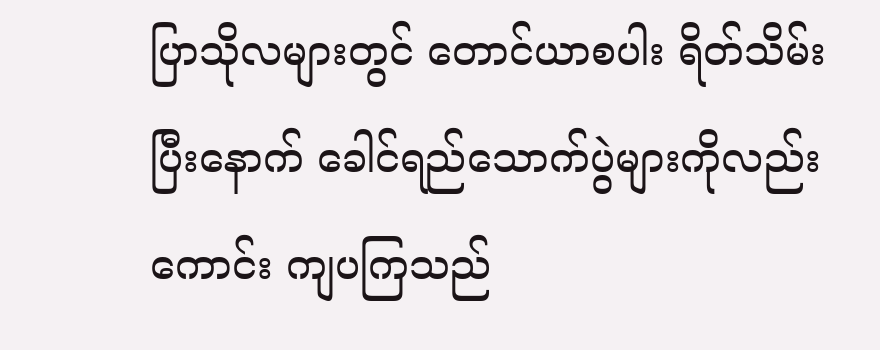ပြာသိုလများတွင် တောင်ယာစပါး ရိတ်သိမ်းပြီးနောက် ခေါင်ရည်သောက်ပွဲများကိုလည်းကောင်း ကျပကြသည်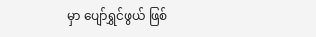မှာ ပျော်ရွှင်ဖွယ် ဖြစ်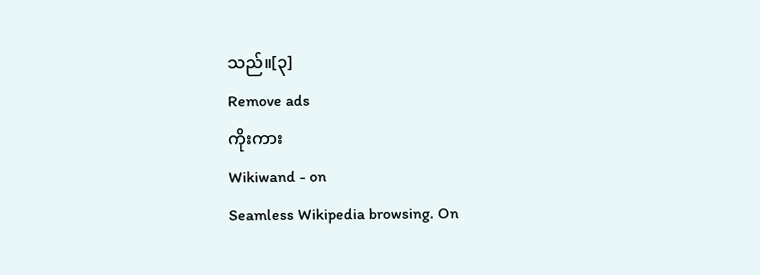သည်။[၃]
Remove ads
ကိုးကား
Wikiwand - on
Seamless Wikipedia browsing. On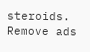steroids.
Remove ads